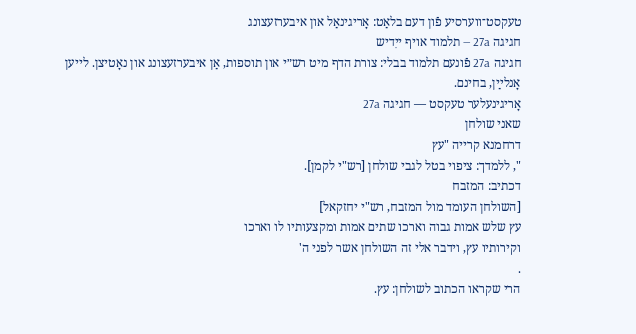טעקסט־ווערסיע פֿון דעם בלאַט: אָריגינאַל און איבערזעצונג
חגיגה 27a — תלמוד אויף ייִדיש
חגיגה 27a פֿונעם תלמוד בבלי: צורת הדף מיט רש״י און תוספות, אַן איבערזעצונג און נאָטיצן. לייען אָנלײַן, בחינם.
אָריגינעלער טעקסט — חגיגה 27a
שאני שולחן
דרחמנא קרייה "עץ
", ללמדך: ציפוי בטל לגבי שולחן [רש"י לקמן].
דכתיב: המזבח
[השולחן העומד מול המזבח, רש"י יחזקאל]
עץ שלש אמות גבוה וארכו שתים אמות ומקצעותיו לו וארכו
וקירותיו עץ, וידבר אלי זה השולחן אשר לפני ה'
.
הרי שקראו הכתוב לשולחן: עץ.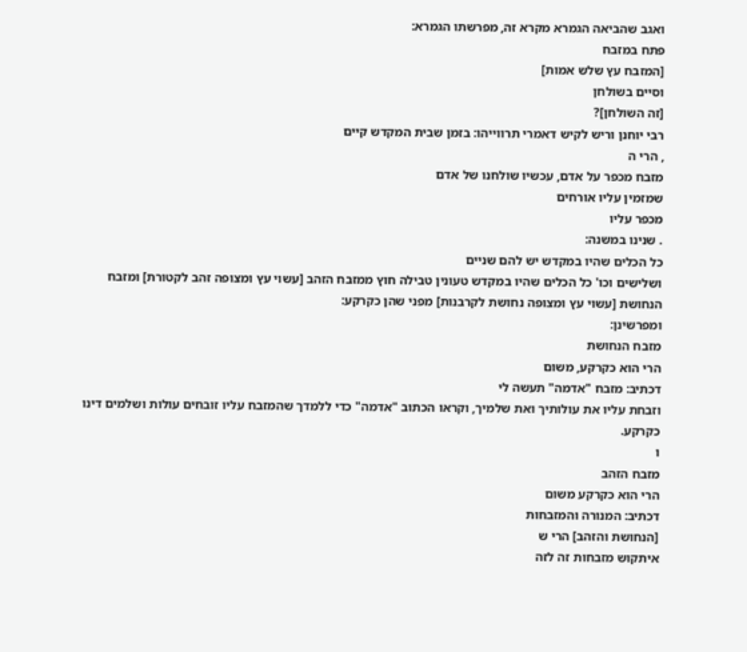ואגב שהביאה הגמרא מקרא זה, מפרשתו הגמרא:
פתח במזבח
[המזבח עץ שלש אמות]
וסיים בשולחן
[זה השולחן]?
רבי יוחנן וריש לקיש דאמרי תרווייהו: בזמן שבית המקדש קיים
, הרי ה
מזבח מכפר על אדם, עכשיו שולחנו של אדם
שמזמין עליו אורחים
מכפר עליו
. שנינו במשנה:
כל הכלים שהיו במקדש יש להם שניים
ושלישים וכו' כל הכלים שהיו במקדש טעונין טבילה חוץ ממזבח הזהב [עשוי עץ ומצופה זהב לקטורת] ומזבח הנחושת [עשוי עץ ומצופה נחושת לקרבנות] מפני שהן כקרקע:
ומפרשינן:
מזבח הנחושת
הרי הוא כקרקע, משום
דכתיב: מזבח "אדמה" תעשה לי
וזבחת עליו את עולותיך ואת שלמיך, וקראו הכתוב "אדמה" כדי ללמדך שהמזבח עליו זובחים עולות ושלמים דינו כקרקע.
ו
מזבח הזהב
הרי הוא כקרקע משום
דכתיב: המנורה והמזבחות
[הנחושת והזהב] הרי ש
איתקוש מזבחות זה לזה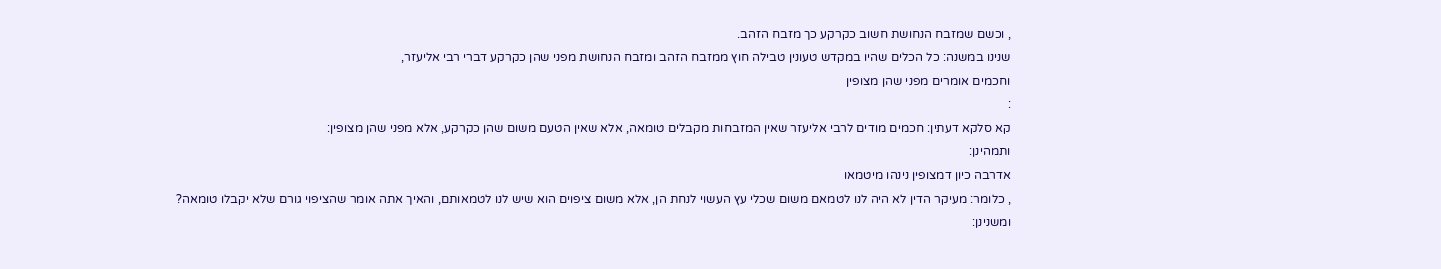, וכשם שמזבח הנחושת חשוב כקרקע כך מזבח הזהב.
שנינו במשנה: כל הכלים שהיו במקדש טעונין טבילה חוץ ממזבח הזהב ומזבח הנחושת מפני שהן כקרקע דברי רבי אליעזר,
וחכמים אומרים מפני שהן מצופין
:
קא סלקא דעתין: חכמים מודים לרבי אליעזר שאין המזבחות מקבלים טומאה, אלא שאין הטעם משום שהן כקרקע, אלא מפני שהן מצופין:
ותמהינן:
אדרבה כיון דמצופין נינהו מיטמאו
, כלומר: מעיקר הדין לא היה לנו לטמאם משום שכלי עץ העשוי לנחת הן, אלא משום ציפוים הוא שיש לנו לטמאותם, והאיך אתה אומר שהציפוי גורם שלא יקבלו טומאה?
ומשנינן: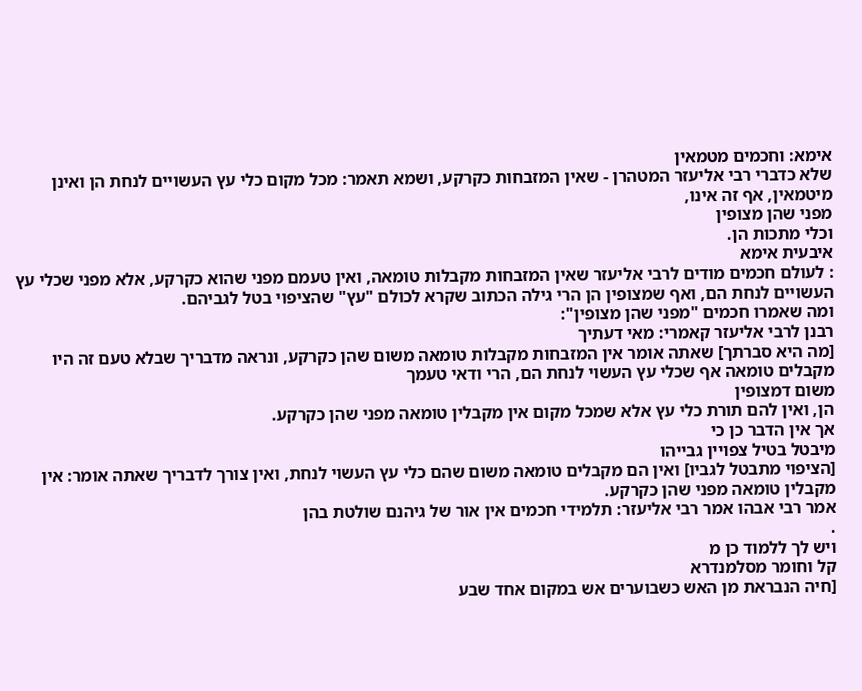אימא: וחכמים מטמאין
שלא כדברי רבי אליעזר המטהרן - שאין המזבחות כקרקע, ושמא תאמר: מכל מקום כלי עץ העשויים לנחת הן ואינן מיטמאין, אף זה אינו,
מפני שהן מצופין
וכלי מתכות הן.
איבעית אימא
: לעולם חכמים מודים לרבי אליעזר שאין המזבחות מקבלות טומאה, ואין טעמם מפני שהוא כקרקע, אלא מפני שכלי עץ העשויים לנחת הם, ואף שמצופין הן הרי גילה הכתוב שקרא לכולם "עץ" שהציפוי בטל לגביהם.
ומה שאמרו חכמים "מפני שהן מצופין":
רבנן לרבי אליעזר קאמרי: מאי דעתיך
[מה היא סברתך] שאתה אומר אין המזבחות מקבלות טומאה משום שהן כקרקע, ונראה מדבריך שבלא טעם זה היו מקבלים טומאה אף שכלי עץ העשוי לנחת הם, הרי ודאי טעמך
משום דמצופין
הן, ואין להם תורת כלי עץ אלא שמכל מקום אין מקבלין טומאה מפני שהן כקרקע.
אך אין הדבר כן כי
מיבטל בטיל צפויין גבייהו
[הציפוי מתבטל לגביו] ואין הם מקבלים טומאה משום שהם כלי עץ העשוי לנחת, ואין צורך לדבריך שאתה אומר: אין מקבלין טומאה מפני שהן כקרקע.
אמר רבי אבהו אמר רבי אליעזר: תלמידי חכמים אין אור של גיהנם שולטת בהן
.
ויש לך ללמוד כן מ
קל וחומר מסלמנדרא
[חיה הנבראת מן האש כשבוערים אש במקום אחד שבע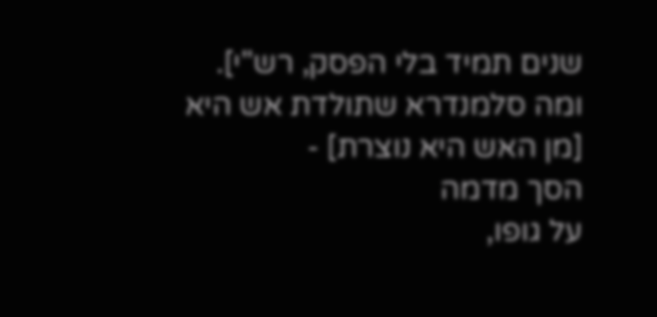שנים תמיד בלי הפסק, רש"י].
ומה סלמנדרא שתולדת אש היא
[מן האש היא נוצרת] -
הסך מדמה
על גופו,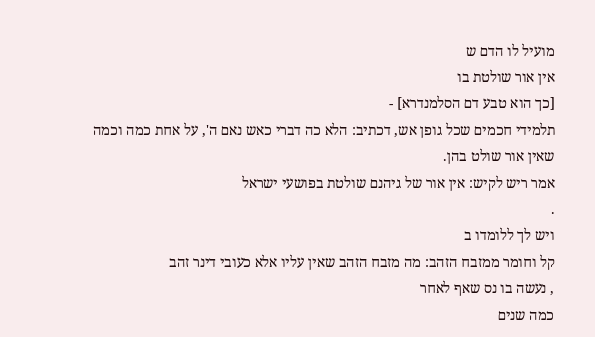מועיל לו הדם ש
אין אור שולטת בו
[כך הוא טבע דם הסלמנדרא] -
תלמידי חכמים שכל גופן אש, דכתיב: הלא כה דברי כאש נאם ה', על אחת כמה וכמה
שאין אור שולט בהן.
אמר ריש לקיש: אין אור של גיהנם שולטת בפושעי ישראל
.
ויש לך ללומדו ב
קל וחומר ממזבח הזהב: מה מזבח הזהב שאין עליו אלא כעובי דינר זהב
, נעשה בו נס שאף לאחר
כמה שנים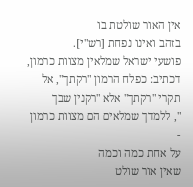אין האור שולטת בו
בזהב ואינו נפחת [רש"י].
פושעי ישראל שמלאין מצוות כרמון, דכתיב: כפלח הרמון "רקתך", אל תקרי "רקתך" אלא "רקנין שבך
", ללמדך שמלאים הם מצוות כרמון -
על אחת כמה וכמה
שאין אור שולט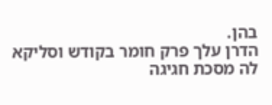בהן.
הדרן עלך פרק חומר בקודש וסליקא לה מסכת חגיגה